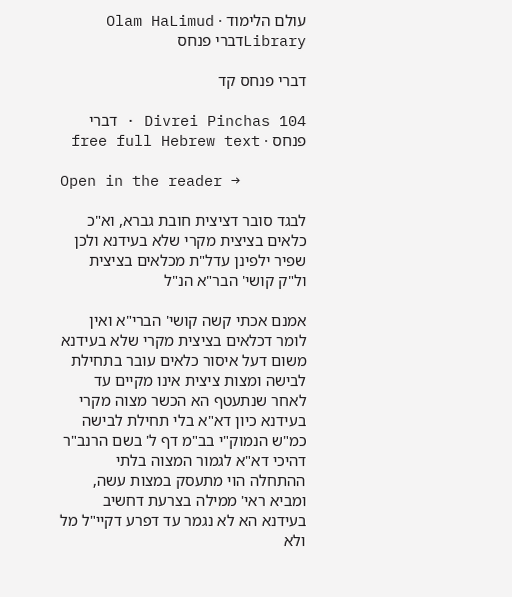עולם הלימוד · Olam HaLimud
Libraryדברי פנחס

דברי פנחס קד

Divrei Pinchas 104 · דברי פנחס · free full Hebrew text

Open in the reader →

לבגד סובר דציצית חובת גברא, וא"כ כלאים בציצית מקרי שלא בעידנא ולכן שפיר ילפינן עדל"ת מכלאים בציצית ול"ק קושי' הבר"א הנ"ל

אמנם אכתי קשה קושי' הברי"א ואין לומר דכלאים בציצית מקרי שלא בעידנא משום דעל איסור כלאים עובר בתחילת לבישה ומצות ציצית אינו מקיים עד לאחר שנתעטף הא הכשר מצוה מקרי בעידנא כיון דא"א בלי תחילת לבישה כמ"ש הנמוק"י בב"מ דף ל' בשם הרנב"ר דהיכי דא"א לגמור המצוה בלתי ההתחלה הוי מתעסק במצות עשה, ומביא ראי' ממילה בצרעת דחשיב בעידנא הא לא נגמר עד דפרע דקיי"ל מל ולא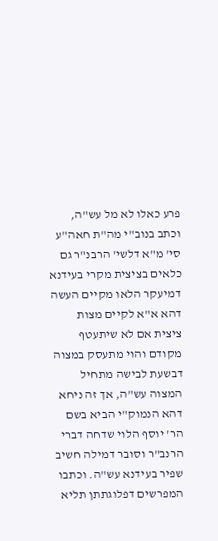פרע כאלו לא מל עש"ה, וכתב בנוב"י מה"ת חאה"ע סי' מ"א דלשי' הרבנ"ר גם כלאים בציצית מקרי בעידנא דמיעקר הלאו מקיים העשה דהא א"א לקיים מצות ציצית אם לא שיתעטף מקודם והוי מתעסק במצוה דבשעת לבישה מתחיל המצוה עש"ה, אך זה ניחא דהא הנמוק"י הביא בשם הר' יוסף הלוי שדחה דברי הרנב"ר וסובר דמילה חשיב שפיר בעידנא עש"ה. וכתבו המפרשים דפלוגתתן תליא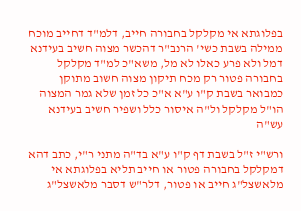בפלוגתא אי מקלקל בחבורה חייב, דלמ"ד דחייב מוכח ממילה בשבת כשי' הרנב"ר דהכשר מצוה חשיב בעידנא דמל ולא פרע כאלו לא מל, משא"כ למ"ד מקלקל בחבורה פטור רק מכח תיקון מצוה חשוב מתוקן כמבואר בשבת ק"ו ע"א א"כ כל זמן שלא גמר המצוה הו"ל מקלקל ול"ה איסור כלל ושפיר חשיב בעידנא עש"ה

ורש"י ז"ל בשבת דף ק"ו ע"א בד"ה מתני ר"י, כתב דהא דמקלקל בחבורה פטור או חייב תליא בפלוגתא אי מלאשצל"ג חייב או פטור, דלר"ש דסבר מלאשצל"ג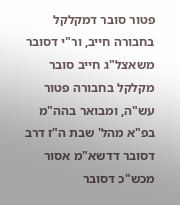פטור סובר דמקלקל בחבורה חייב, ור"י דסובר משאצל"ג חייב סובר מקלקל בחבורה פטור עש"ה, ומבואר בהה"מ בפ"א מהל' שבת ה"ז דרב דסובר דדשא"מ אסור מכש"כ דסובר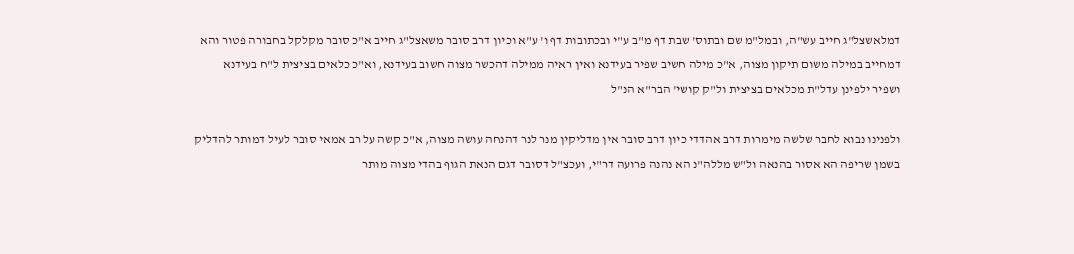דמלאשצל"ג חייב עש"ה, ובמל"מ שם ובתוס' שבת דף מ"ב ע"י ובכתובות דף ו' ע"א וכיון דרב סובר משאצל"ג חייב א"כ סובר מקלקל בחבורה פטור והא דמחייב במילה משום תיקון מצוה, א"כ מילה חשיב שפיר בעידנא ואין ראיה ממילה דהכשר מצוה חשוב בעידנא, וא"כ כלאים בציצית ל"ח בעידנא ושפיר ילפינן עדל"ת מכלאים בציצית ול"ק קושי' הבר"א הנ"ל

ולפנינו נבוא לחבר שלשה מימרות דרב אהדדי כיון דרב סובר אין מדליקין מנר לנר דהנחה עושה מצוה, א"כ קשה על רב אמאי סובר לעיל דמותר להדליק בשמן שריפה הא אסור בהנאה ול"ש מללה"נ הא נהנה פרועה דר"י, ועכצ"ל דסובר דגם הנאת הגוף בהדי מצוה מותר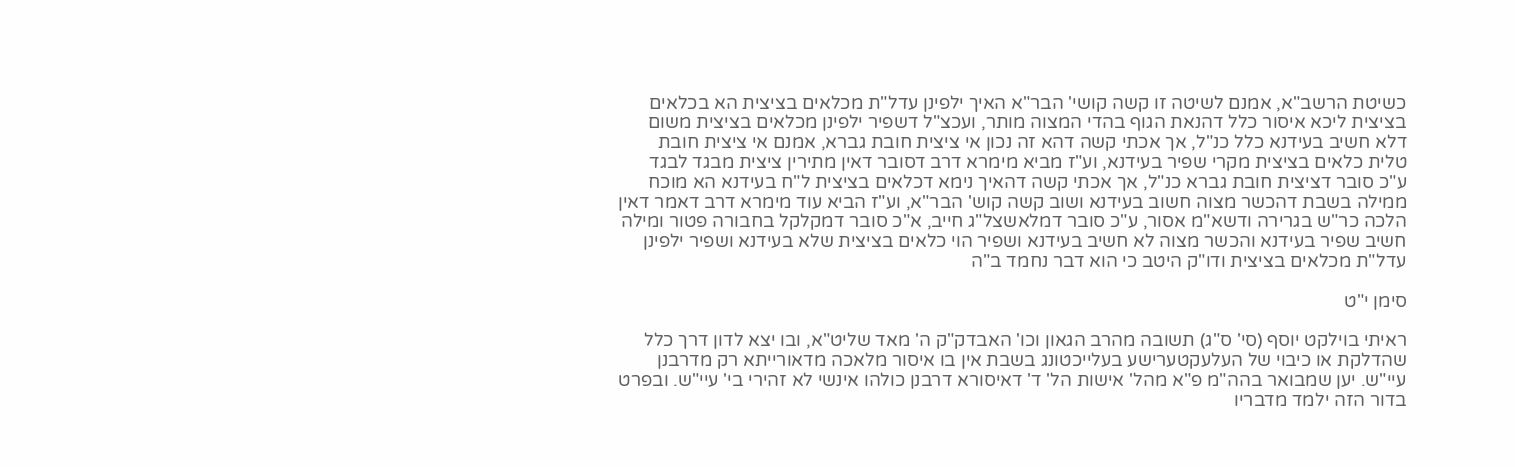כשיטת הרשב"א, אמנם לשיטה זו קשה קושי' הבר"א האיך ילפינן עדל"ת מכלאים בציצית הא בכלאים בציצית ליכא איסור כלל דהנאת הגוף בהדי המצוה מותר, ועכצ"ל דשפיר ילפינן מכלאים בציצית משום דלא חשיב בעידנא כלל כנ"ל, אך אכתי קשה דהא זה נכון אי ציצית חובת גברא, אמנם אי ציצית חובת טלית כלאים בציצית מקרי שפיר בעידנא, וע"ז מביא מימרא דרב דסובר דאין מתירין ציצית מבגד לבגד ע"כ סובר דציצית חובת גברא כנ"ל, אך אכתי קשה דהאיך נימא דכלאים בציצית ל"ח בעידנא הא מוכח ממילה בשבת דהכשר מצוה חשוב בעידנא ושוב קשה קוש' הבר"א, וע"ז הביא עוד מימרא דרב דאמר דאין הלכה כר"ש בגרירה ודשא"מ אסור, ע"כ סובר דמלאשצל"ג חייב, א"כ סובר דמקלקל בחבורה פטור ומילה חשיב שפיר בעידנא והכשר מצוה לא חשיב בעידנא ושפיר הוי כלאים בציצית שלא בעידנא ושפיר ילפינן עדל"ת מכלאים בציצית ודו"ק היטב כי הוא דבר נחמד ב"ה

סימן י"ט

ראיתי בוילקט יוסף (סי' ס"ג) תשובה מהרב הגאון וכו' האבדק"ק ה' מאד שליט"א, ובו יצא לדון דרך כלל שהדלקת או כיבוי של העלעקטערישע בעלייכטונג בשבת אין בו איסור מלאכה מדאורייתא רק מדרבנן עיי"ש. יען שמבואר בהה"מ פ"א מהל' אישות הל' ד' דאיסורא דרבנן כולהו אינשי לא זהירי בי' עיי"ש. ובפרט בדור הזה ילמד מדבריו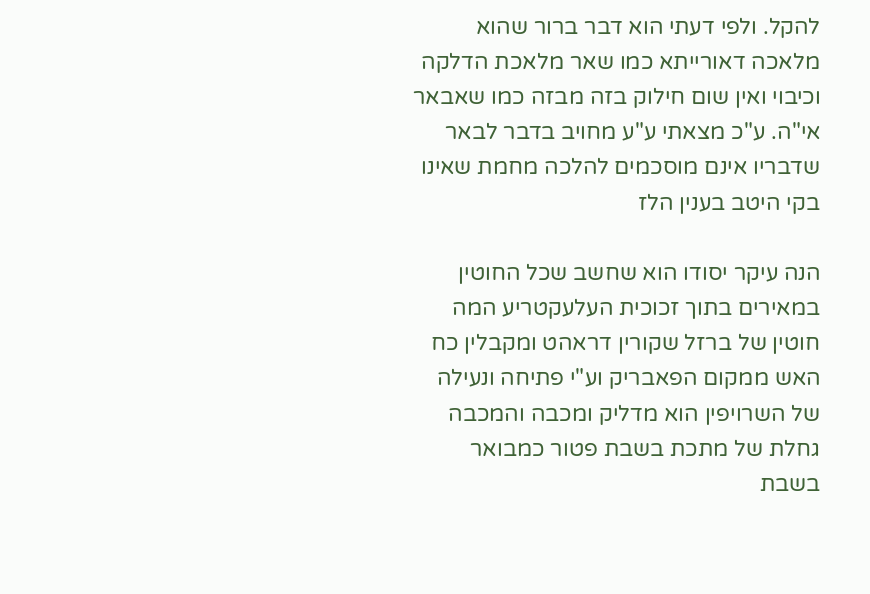להקל. ולפי דעתי הוא דבר ברור שהוא מלאכה דאורייתא כמו שאר מלאכת הדלקה וכיבוי ואין שום חילוק בזה מבזה כמו שאבאר אי"ה. ע"כ מצאתי ע"ע מחויב בדבר לבאר שדבריו אינם מוסכמים להלכה מחמת שאינו בקי היטב בענין הלז

הנה עיקר יסודו הוא שחשב שכל החוטין במאירים בתוך זכוכית העלעקטריע המה חוטין של ברזל שקורין דראהט ומקבלין כח האש ממקום הפאבריק וע"י פתיחה ונעילה של השרויפין הוא מדליק ומכבה והמכבה גחלת של מתכת בשבת פטור כמבואר בשבת